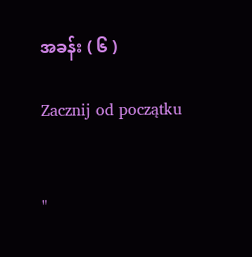အခန်း ( ၆ )

Zacznij od początku


"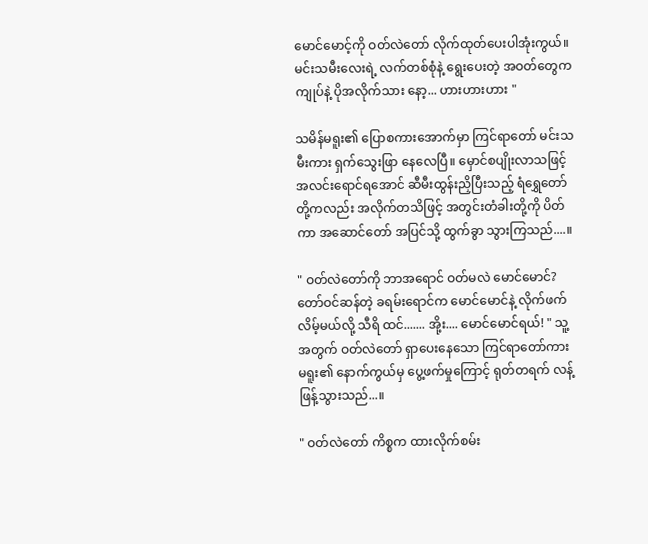မောင်မောင့်ကို ဝတ်လဲတော် လိုက်ထုတ်ပေးပါအုံးကွယ်။ မင်းသမီးလေးရဲ့ လက်တစ်စုံနဲ့ ရွေးပေးတဲ့ အဝတ်တွေက ကျုပ်နဲ့ ပိုအလိုက်သား နော့... ဟားဟားဟား "

သမိန်မရူး၏ ပြောစကားအောက်မှာ ကြင်ရာတော် မင်းသမီးကား ရှက်သွေးဖြာ နေလေပြီ။ မှောင်စပျိုးလာသဖြင့် အလင်းရောင်ရအောင် ဆီမီးထွန်းညှိပြီးသည့် ရံရွှေတော် တို့ကလည်း အလိုက်တသိဖြင့် အတွင်းတံခါးတို့ကို ပိတ်ကာ အဆောင်တော် အပြင်သို့ ထွက်ခွာ သွားကြသည်....။

" ဝတ်လဲတော်ကို ဘာအရောင် ဝတ်မလဲ မောင်မောင်? တော်ဝင်ဆန်တဲ့ ခရမ်းရောင်က မောင်မောင်နဲ့ လိုက်ဖက်လိမ့်မယ်လို့ သီရိ ထင်....... အို့း.... မောင်မောင်ရယ်! " သူ့အတွက် ဝတ်လဲတော် ရှာပေးနေသော ကြင်ရာတော်ကား မရူး၏ နောက်ကွယ်မှ ပွေ့ဖက်မှုကြောင့် ရုတ်တရက် လန့်ဖြန့်သွားသည်...။

" ဝတ်လဲတော် ကိစ္စက ထားလိုက်စမ်း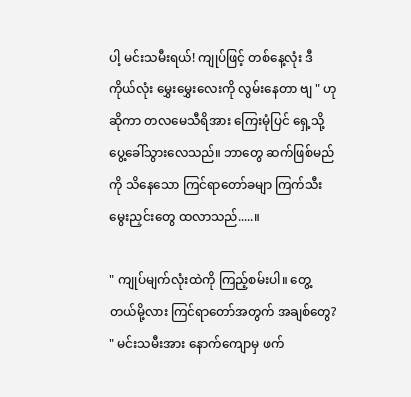ပါ့ မင်းသမီးရယ်! ကျုပ်ဖြင့် တစ်နေ့လုံး ဒီကိုယ်လုံး မွှေးမွှေးလေးကို လွမ်းနေတာ ဗျ " ဟုဆိုကာ တလမေသီရိအား ကြေးမုံပြင် ရှေ့သို့ ပွေ့ခေါ်သွားလေသည်။ ဘာတွေ ဆက်ဖြစ်မည်ကို သိနေသော ကြင်ရာတော်ခမျာ ကြက်သီးမွေးညှင်းတွေ ထလာသည်.....။

" ကျုပ်မျက်လုံးထဲကို ကြည့်စမ်းပါ။ တွေ့တယ်မို့လား ကြင်ရာတော်အတွက် အချစ်တွေ? " မင်းသမီးအား နောက်ကျောမှ ဖက်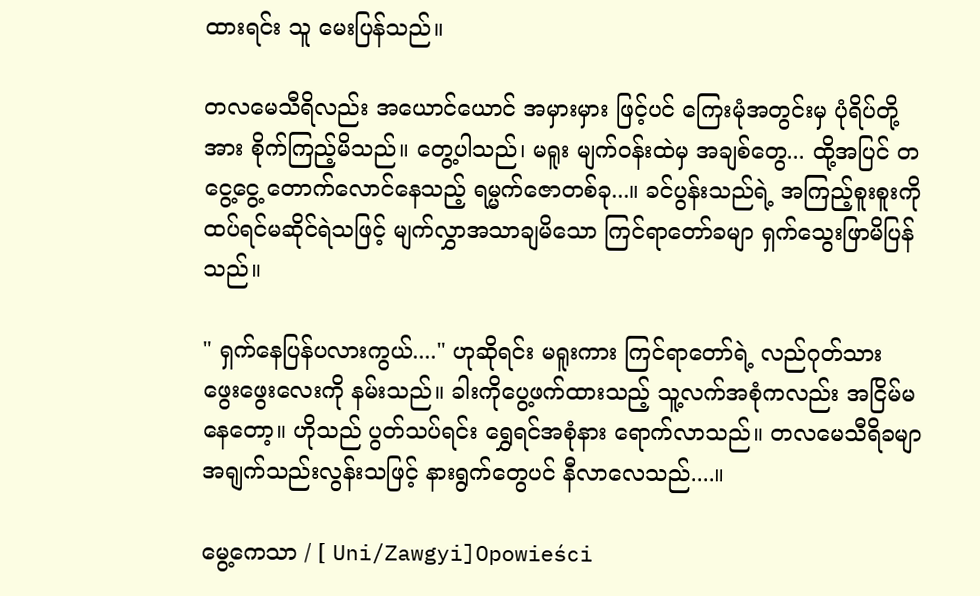ထားရင်း သူ မေးပြန်သည်။

တလမေသီရိလည်း အယောင်ယောင် အမှားမှား ဖြင့်ပင် ကြေးမုံအတွင်းမှ ပုံရိပ်တို့အား စိုက်ကြည့်မိသည်။ တွေ့ပါသည်၊ မရူး မျက်ဝန်းထဲမှ အချစ်တွေ... ထို့အပြင် တငွေ့ငွေ့ တောက်လောင်နေသည့် ရမ္မက်ဇောတစ်ခု...။ ခင်ပွန်းသည်ရဲ့ အကြည့်စူးစူးကို ထပ်ရင်မဆိုင်ရဲသဖြင့် မျက်လွှာအသာချမိသော ကြင်ရာတော်ခမျာ ရှက်သွေးဖြာမိပြန်သည်။

" ရှက်နေပြန်ပလားကွယ်...." ဟုဆိုရင်း မရူးကား ကြင်ရာတော်ရဲ့ လည်ဂုတ်သား ဖွေးဖွေးလေးကို နမ်းသည်။ ခါးကိုပွေ့ဖက်ထားသည့် သူ့လက်အစုံကလည်း အငြိမ်မနေတော့။ ဟိုသည် ပွတ်သပ်ရင်း ရွှေရင်အစုံနား ရောက်လာသည်။ တလမေသီရိခမျာ အရျက်သည်းလွန်းသဖြင့် နားရွက်တွေပင် နီလာလေသည်....။

မွေ့ကေသာ / [ Uni/Zawgyi]Opowieści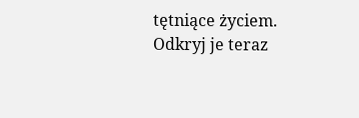tętniące życiem. Odkryj je teraz